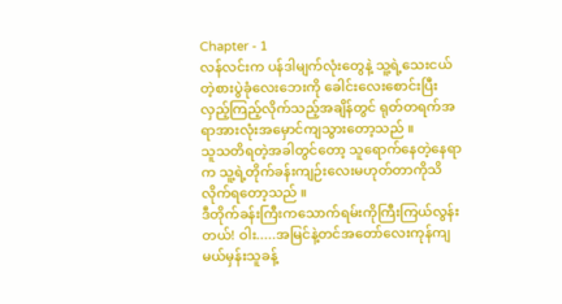Chapter - 1
လန်လင်းက ပန်ဒါမျက်လုံးတွေနဲ့ သူ့ရဲ့သေးငယ်တဲ့စားပွဲခုံလေးဘေးကို ခေါင်းလေးစောင်းပြီးလှည့်ကြည့်လိုက်သည့်အချိန်တွင် ရုတ်တရက်အရာအားလုံးအမှောင်ကျသွားတော့သည် ။
သူသတိရတဲ့အခါတွင်တော့ သူရောက်နေတဲ့နေရာက သူ့ရဲ့တိုက်ခန်းကျဉ်းလေးမဟုတ်တာကိုသိလိုက်ရတော့သည် ။
ဒီတိုက်ခန်းကြီးကသောက်ရမ်းကိုကြီးကြယ်လွန်းတယ်! ဝါး.....အမြင်နဲ့တင်အတော်လေးကုန်ကျမယ်မှန်းသူခန့်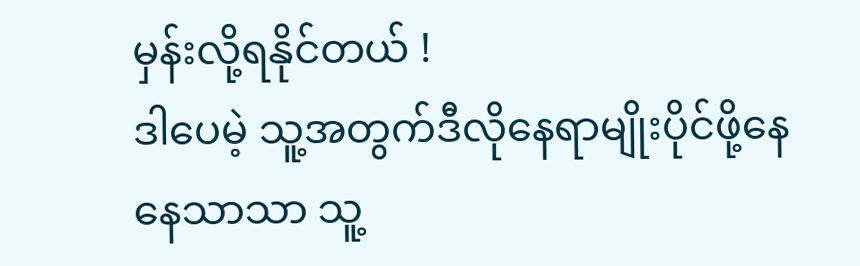မှန်းလို့ရနိုင်တယ် !
ဒါပေမဲ့ သူ့အတွက်ဒီလိုနေရာမျိုးပိုင်ဖို့နေနေသာသာ သူ့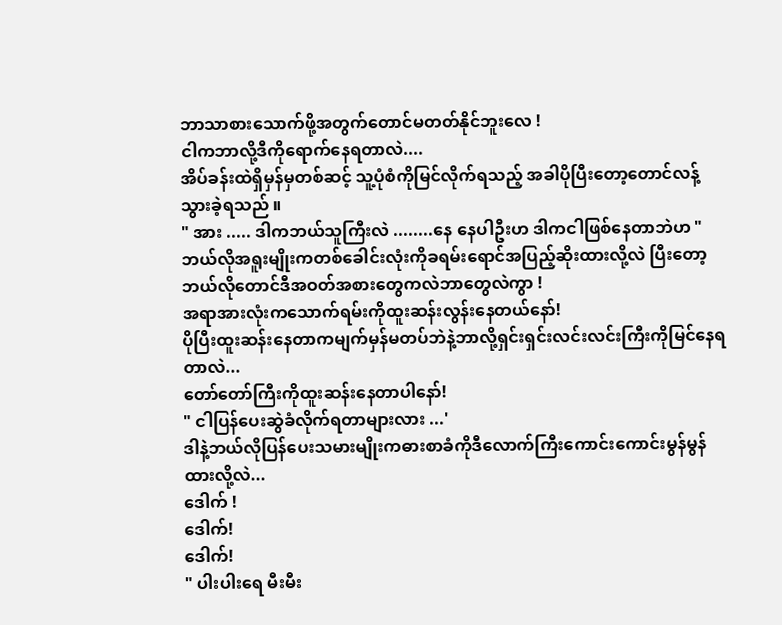ဘာသာစားသောက်ဖို့အတွက်တောင်မတတ်နိုင်ဘူးလေ !
ငါကဘာလို့ဒီကိုရောက်နေရတာလဲ....
အိပ်ခန်းထဲရှိမှန်မှတစ်ဆင့် သူ့ပုံစံကိုမြင်လိုက်ရသည့် အခါပိုပြီးတော့တောင်လန့်သွားခဲ့ရသည် ။
" အား ..... ဒါကဘယ်သူကြီးလဲ ........နေ နေပါဦးဟ ဒါကငါဖြစ်နေတာဘဲဟ "
ဘယ်လိုအရူးမျိုးကတစ်ခေါင်းလုံးကိုခရမ်းရောင်အပြည့်ဆိုးထားလို့လဲ ပြီးတော့ဘယ်လိုတောင်ဒီအဝတ်အစားတွေကလဲဘာတွေလဲကွာ !
အရာအားလုံးကသောက်ရမ်းကိုထူးဆန်းလွန်းနေတယ်နော်!
ပိုပြီးထူးဆန်းနေတာကမျက်မှန်မတပ်ဘဲနဲ့ဘာလို့ရှင်းရှင်းလင်းလင်းကြီးကိုမြင်နေရတာလဲ...
တော်တော်ကြီးကိုထူးဆန်းနေတာပါနော်!
" ငါပြန်ပေးဆွဲခံလိုက်ရတာများလား ...'
ဒါနဲ့ဘယ်လိုပြန်ပေးသမားမျိုးကဓားစာခံကိုဒီလောက်ကြီးကောင်းကောင်းမွန်မွန်ထားလို့လဲ...
ဒေါက် !
ဒေါက်!
ဒေါက်!
" ပါးပါးရေ မီးမီး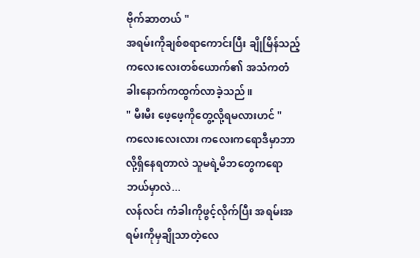ဗိုက်ဆာတယ် "
အရမ်းကိုချစ်စရာကောင်းပြီး ချိုမြိန်သည့် ကလေးလေးတစ်ယောက်၏ အသံကတံခါးနောက်ကထွက်လာခဲ့သည် ။
" မီးမီး ဖေ့ဖေ့ကိုတွေ့လို့ရမလားဟင် "
ကလေးလေးလား ကလေးကရောဒီမှာဘာလို့ရှိနေရတာလဲ သူမရဲ့မိဘတွေကရောဘယ်မှာလဲ...
လန်လင်း ကံခါးကိုဖွင့်လိုက်ပြီး အရမ်းအရမ်းကိုမှချိုသာတဲ့လေ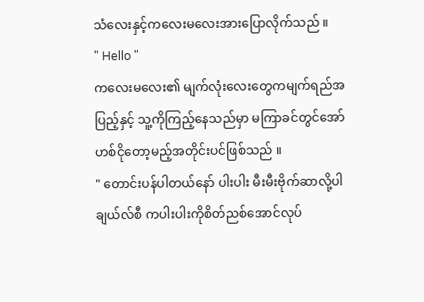သံလေးနှင့်ကလေးမလေးအားပြောလိုက်သည် ။
" Hello "
ကလေးမလေး၏ မျက်လုံးလေးတွေကမျက်ရည်အပြည့်နှင့် သူ့ကိုကြည့်နေသည်မှာ မကြာခင်တွင်အော်ဟစ်ငိုတော့မည့်အတိုင်းပင်ဖြစ်သည် ။
" တောင်းပန်ပါတယ်နော် ပါးပါး မီးမီးဗိုက်ဆာလို့ပါ ချယ်လ်စီ ကပါးပါးကိုစိတ်ညစ်အောင်လုပ်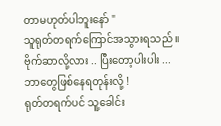တာမဟုတ်ပါဘူးနော် "
သူရုတ်တရက်ကြောင်အသွားရသည် ။
ဗိုက်ဆာလို့လား .. ပြီးတော့ပါးပါး ...ဘာတွေဖြစ်နေရတုန်းလို့ !
ရုတ်တရက်ပင် သူ့ခေါင်း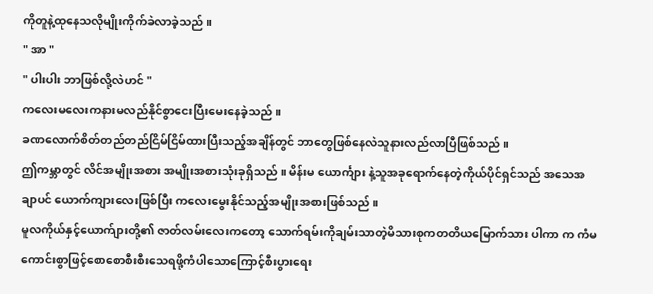ကိုတူနဲ့ထုနေသလိုမျိုးကိုက်ခဲလာခဲ့သည် ။
" အာ "
" ပါးပါး ဘာဖြစ်လို့လဲဟင် "
ကလေးမလေးကနားမလည်နိုင်စွာငေးပြီးမေးနေခဲ့သည် ။
ခဏလောက်စိတ်တည်တည်ငြိမ်ငြိမ်ထားပြီးသည့်အချိန်တွင် ဘာတွေဖြစ်နေလဲသူနားလည်လာပြီဖြစ်သည် ။
ဤကမ္ဘာတွင် လိင်အမျိုးအစား အမျိုးအစားသုံးခုရှိသည် ။ မိန်းမ ယောင်္ကျား နဲ့သူအခုရောက်နေတဲ့ကိုယ်ပိုင်ရှင်သည် အသေအချာပင် ယောက်ကျားလေးဖြစ်ပြီး ကလေးမွေးနိုင်သည့်အမျိုးအစားဖြစ်သည် ။
မူလကိုယ်နှင့်ယောက်ျားတို့၏ ဇာတ်လမ်းလေးကတော့ သောက်ရမ်းကိုချမ်းသာတဲ့မိသားစုကတတိယမြောက်သား ပါကာ က ကံမကောင်းစွာဖြင့်စောစောစီးစီးသေရဖို့ကံပါသောကြောင့်စီးပွားရေး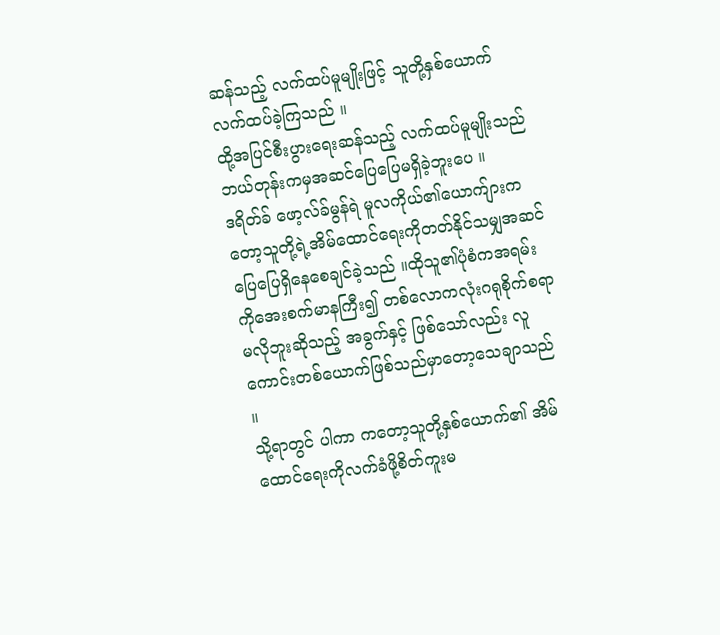ဆန်သည့် လက်ထပ်မူမျိုးဖြင့် သူတို့နှစ်ယောက်လက်ထပ်ခဲ့ကြသည် ။
ထို့အပြင်စီးပွားရေးဆန်သည့် လက်ထပ်မူမျိုးသည် ဘယ်တုန်းကမှအဆင်ပြေပြေမရှိခဲ့ဘူးပေ ။
ဒရိတ်ခ် ဖော့လ်ခ်မွန်ရဲ မူလကိုယ်၏ယောက်ျားကတော့သူတို့ရဲ့အိမ်ထောင်ရေးကိုတတ်နိုင်သမျှအဆင်ပြေပြေရှိနေစေချင်ခဲ့သည် ။ထိုသူ၏ပုံစံကအရမ်းကိုအေးစက်မာနကြီး၍ တစ်လောကလုံးဂရုစိုက်စရာမလိုဘူးဆိုသည့် အခွက်နှင့် ဖြစ်သော်လည်း လူကောင်းတစ်ယောက်ဖြစ်သည်မှာတော့သေချာသည် ။
သို့ရာတွင် ပါကာ ကတော့သူတို့နှစ်ယောက်၏ အိမ်ထောင်ရေးကိုလက်ခံဖို့စိတ်ကူးမ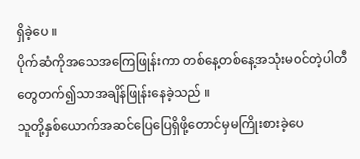ရှိခဲ့ပေ ။
ပိုက်ဆံကိုအသေအကြေဖြုန်းကာ တစ်နေ့တစ်နေ့အသုံးမ၀င်တဲ့ပါတီတွေတက်၍သာအချိန်ဖြုန်းနေခဲ့သည် ။
သူတို့နှစ်ယောက်အဆင်ပြေပြေရှိဖို့တောင်မှမကြိုးစားခဲ့ပေ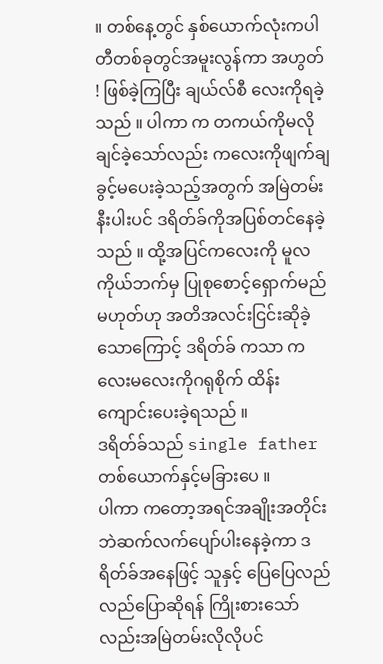။ တစ်နေ့တွင် နှစ်ယောက်လုံးကပါတီတစ်ခုတွင်အမူးလွန်ကာ အဟွတ် ! ဖြစ်ခဲ့ကြပြီး ချယ်လ်စီ လေးကိုရခဲ့သည် ။ ပါကာ က တကယ်ကိုမလိုချင်ခဲ့သော်လည်း ကလေးကိုဖျက်ချခွင့်မပေးခဲ့သည့်အတွက် အမြဲတမ်းနီးပါးပင် ဒရိတ်ခ်ကိုအပြစ်တင်နေခဲ့သည် ။ ထို့အပြင်ကလေးကို မူလကိုယ်ဘက်မှ ပြုစုစောင့်ရှောက်မည်မဟုတ်ဟု အတိအလင်းငြင်းဆိုခဲ့သောကြောင့် ဒရိတ်ခ် ကသာ ကလေးမလေးကိုဂရုစိုက် ထိန်းကျောင်းပေးခဲ့ရသည် ။
ဒရိတ်ခ်သည် single father တစ်ယောက်နှင့်မခြားပေ ။
ပါကာ ကတော့အရင်အချိုးအတိုင်းဘဲဆက်လက်ပျော်ပါးနေခဲ့ကာ ဒရိတ်ခ်အနေဖြင့် သူနှင့် ပြေပြေလည်လည်ပြောဆိုရန် ကြိုးစားသော်လည်းအမြဲတမ်းလိုလိုပင်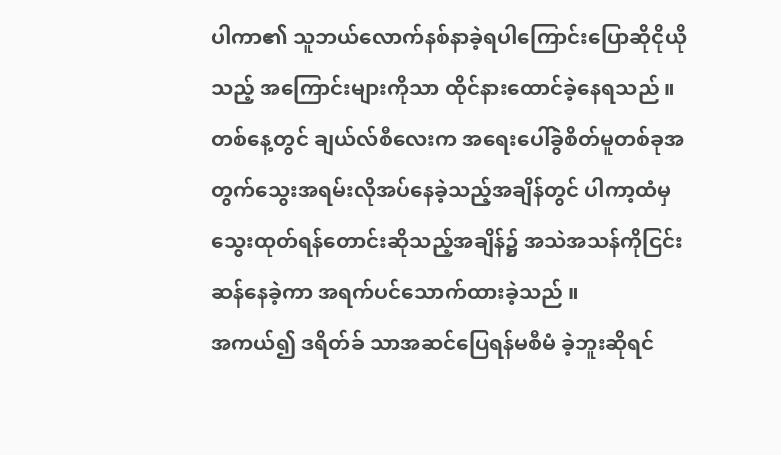ပါကာ၏ သူဘယ်လောက်နစ်နာခဲ့ရပါကြောင်းပြောဆိုငိုယိုသည့် အကြောင်းများကိုသာ ထိုင်နားထောင်ခဲ့နေရသည် ။
တစ်နေ့တွင် ချယ်လ်စီလေးက အရေးပေါ်ခွဲစိတ်မူတစ်ခုအတွက်သွေးအရမ်းလိုအပ်နေခဲ့သည့်အချိန်တွင် ပါကာ့ထံမှသွေးထုတ်ရန်တောင်းဆိုသည့်အချိန်၌ အသဲအသန်ကိုငြင်းဆန်နေခဲ့ကာ အရက်ပင်သောက်ထားခဲ့သည် ။
အကယ်၍ ဒရိတ်ခ် သာအဆင်ပြေရန်မစီမံ ခဲ့ဘူးဆိုရင်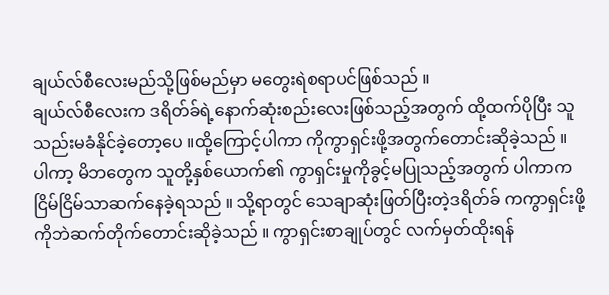ချယ်လ်စီလေးမည်သို့ဖြစ်မည်မှာ မတွေးရဲစရာပင်ဖြစ်သည် ။
ချယ်လ်စီလေးက ဒရိတ်ခ်ရဲ့နောက်ဆုံးစည်းလေးဖြစ်သည့်အတွက် ထို့ထက်ပိုပြီး သူသည်းမခံနိုင်ခဲ့တော့ပေ ။ထို့ကြောင့်ပါကာ ကိုကွာရှင်းဖို့အတွက်တောင်းဆိုခဲ့သည် ။
ပါကာ့ မိဘတွေက သူတို့နှစ်ယောက်၏ ကွာရှင်းမှုကိုခွင့်မပြုသည့်အတွက် ပါကာက ငြိမ်ငြိမ်သာဆက်နေခဲ့ရသည် ။ သို့ရာတွင် သေချာဆုံးဖြတ်ပြီးတဲ့ဒရိတ်ခ် ကကွာရှင်းဖို့ကိုဘဲဆက်တိုက်တောင်းဆိုခဲ့သည် ။ ကွာရှင်းစာချုပ်တွင် လက်မှတ်ထိုးရန်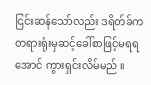ငြင်းဆန်သော်လည်း ဒရိတ်ခ်က တရားရုံးမှဆင့်ခေါ်စာဖြင့်မရရအောင် ကွားရှင်းလိမ်မည် ။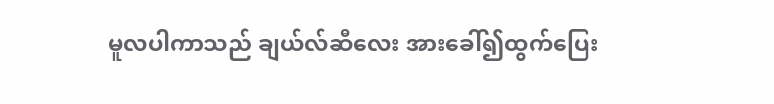မူလပါကာသည် ချယ်လ်ဆီလေး အားခေါ်၍ထွက်ပြေး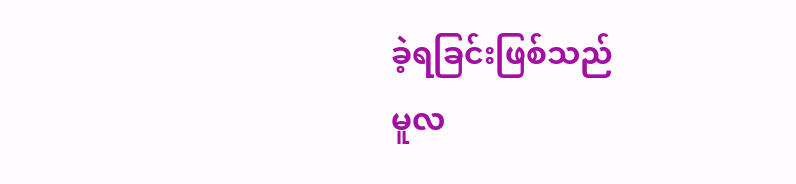ခဲ့ရခြင်းဖြစ်သည်
မူလ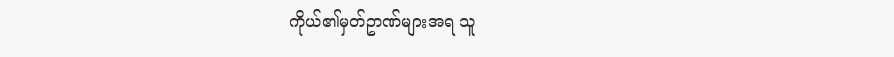ကိုယ်၏မှတ်ဥာဏ်များအရ သူ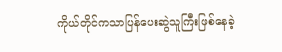ကိုယ်တိုင်ကသာပြန်ပေးဆွဲသူကြီးဖြစ်နေခဲ့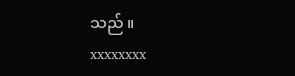သည် ။
xxxxxxxx